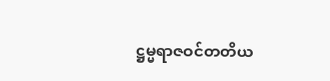ဋ္ဌမ္မရာဇဝင်တတိယ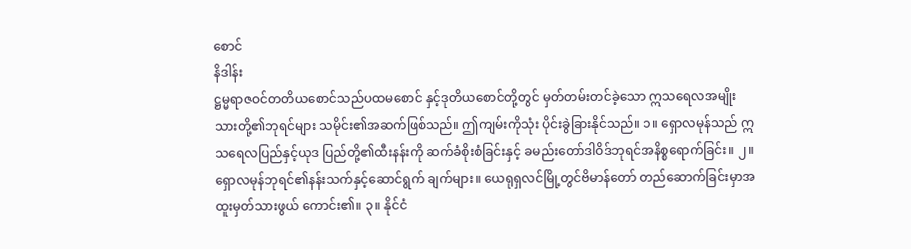စောင်
နိဒါန်း
ဋ္ဌမ္မရာဇဝင်တတိယစောင်သည်ပထမစောင် နှင့်ဒုတိယစောင်တို့တွင် မှတ်တမ်းတင်ခဲ့သော ဣသရေလအမျိုးသားတို့၏ဘုရင်များ သမိုင်း၏အဆက်ဖြစ်သည်။ ဤကျမ်းကိုသုံး ပိုင်းခွဲခြားနိုင်သည်။ ၁။ ရှောလမုန်သည် ဣသရေလပြည်နှင့်ယုဒ ပြည်တို့၏ထီးနန်းကို ဆက်ခံစိုးစံခြင်းနှင့် ခမည်းတော်ဒါဝိဒ်ဘုရင်အနိစ္စရောက်ခြင်း။ ၂။ ရှောလမုန်ဘုရင်၏နန်းသက်နှင့်ဆောင်ရွက် ချက်များ။ ယေရုရှလင်မြို့တွင်ဗိမာန်တော် တည်ဆောက်ခြင်းမှာအထူးမှတ်သားဖွယ် ကောင်း၏။ ၃။ နိုင်ငံ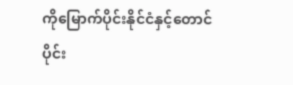ကိုမြောက်ပိုင်းနိုင်ငံနှင့်တောင်ပိုင်း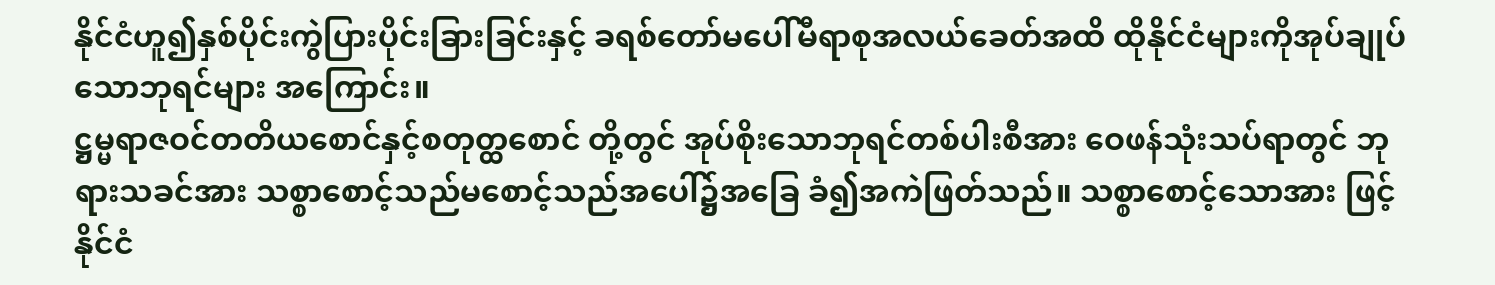နိုင်ငံဟူ၍နှစ်ပိုင်းကွဲပြားပိုင်းခြားခြင်းနှင့် ခရစ်တော်မပေါ်မီရာစုအလယ်ခေတ်အထိ ထိုနိုင်ငံများကိုအုပ်ချုပ်သောဘုရင်များ အကြောင်း။
ဋ္ဌမ္မရာဇဝင်တတိယစောင်နှင့်စတုတ္ထစောင် တို့တွင် အုပ်စိုးသောဘုရင်တစ်ပါးစီအား ဝေဖန်သုံးသပ်ရာတွင် ဘုရားသခင်အား သစ္စာစောင့်သည်မစောင့်သည်အပေါ်၌အခြေ ခံ၍အကဲဖြတ်သည်။ သစ္စာစောင့်သောအား ဖြင့်နိုင်ငံ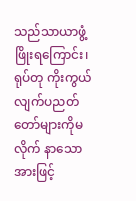သည်သာယာဖွံ့ဖြိုးရကြောင်း၊ ရုပ်တု ကိုးကွယ်လျက်ပညတ်တော်များကိုမလိုက် နာသောအားဖြင့်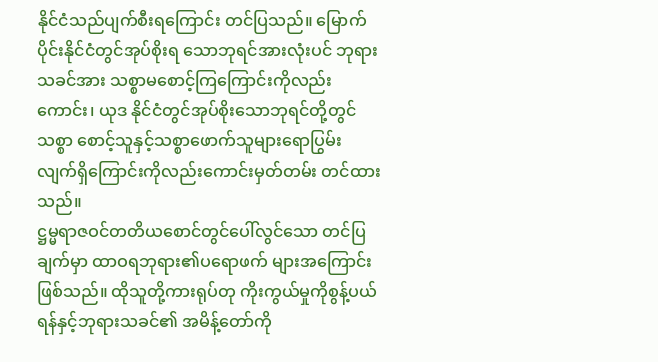နိုင်ငံသည်ပျက်စီးရကြောင်း တင်ပြသည်။ မြောက်ပိုင်းနိုင်ငံတွင်အုပ်စိုးရ သောဘုရင်အားလုံးပင် ဘုရားသခင်အား သစ္စာမစောင့်ကြကြောင်းကိုလည်းကောင်း၊ ယုဒ နိုင်ငံတွင်အုပ်စိုးသောဘုရင်တို့တွင် သစ္စာ စောင့်သူနှင့်သစ္စာဖောက်သူများရောပြွမ်း လျက်ရှိကြောင်းကိုလည်းကောင်းမှတ်တမ်း တင်ထားသည်။
ဋ္ဌမ္မရာဇဝင်တတိယစောင်တွင်ပေါ်လွင်သော တင်ပြချက်မှာ ထာဝရဘုရား၏ပရောဖက် များအကြောင်းဖြစ်သည်။ ထိုသူတို့ကားရုပ်တု ကိုးကွယ်မှုကိုစွန့်ပယ်ရန်နှင့်ဘုရားသခင်၏ အမိန့်တော်ကို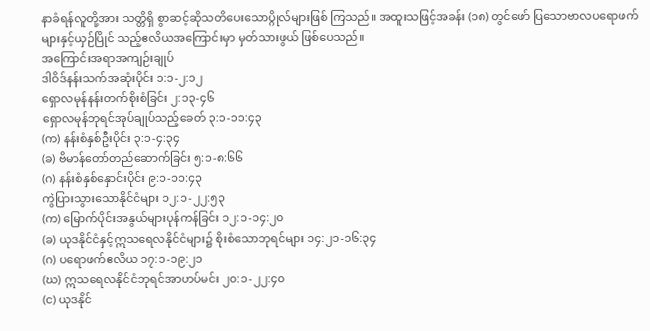နာခံရန်လူတို့အား သတ္တိရှိ စွာဆင့်ဆိုသတိပေးသောပ္ဂိုလ်များဖြစ် ကြသည်။ အထူးသဖြင့်အခန်း (၁၈) တွင်ဖော် ပြသောဗာလပရောဖက်များနှင့်ယှဉ်ပြိုင် သည့်ဧလိယအကြောင်းမှာ မှတ်သားဖွယ် ဖြစ်ပေသည်။
အကြောင်းအရာအကျဉ်းချုပ်
ဒါဝိဒ်နန်းသက်အဆုံးပိုင်း ၁:၁-၂:၁၂
ရှောလမုန်နန်းတက်စိုးစံခြင်း ၂:၁၃-၄၆
ရှောလမုန်ဘုရင်အုပ်ချုပ်သည့်ခေတ် ၃:၁-၁၁:၄၃
(က) နန်းစံနှစ်ဦးပိုင်း ၃:၁-၄:၃၄
(ခ) ဗိမာန်တော်တည်ဆောက်ခြင်း ၅:၁-၈:၆၆
(ဂ) နန်းစံနှစ်နှောင်းပိုင်း ၉:၁-၁၁:၄၃
ကွဲပြားသွားသောနိုင်ငံများ ၁၂:၁-၂၂:၅၃
(က) မြောက်ပိုင်းအနွယ်များပုန်ကန်ခြင်း ၁၂:၁-၁၄:၂၀
(ခ) ယုဒနိုင်ငံနှင့်ဣသရေလနိုင်ငံများ၌ စိုးစံသောဘုရင်များ ၁၄:၂၁-၁၆:၃၄
(ဂ) ပရောဖက်ဧလိယ ၁၇:၁-၁၉:၂၁
(ဃ) ဣသရေလနိုင်ငံဘုရင်အာဟပ်မင်း ၂၀:၁-၂၂:၄၀
(င) ယုဒနိုင်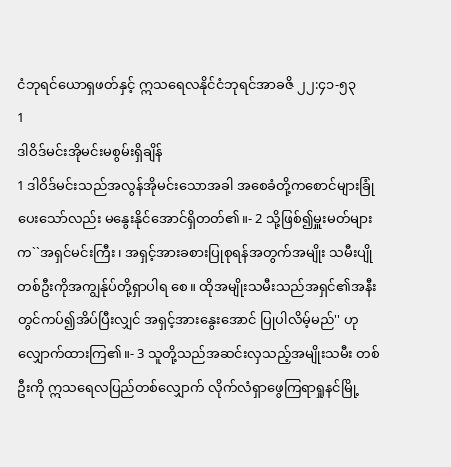ငံဘုရင်ယောရှဖတ်နှင့် ဣသရေလနိုင်ငံဘုရင်အာခဇိ ၂၂:၄၁-၅၃
1
ဒါဝိဒ်မင်းအိုမင်းမစွမ်းရှိချိန်
1 ဒါဝိဒ်မင်းသည်အလွန်အိုမင်းသောအခါ အစေခံတို့ကစောင်များခြုံပေးသော်လည်း မနွေးနိုင်အောင်ရှိတတ်၏။- 2 သို့ဖြစ်၍မှူးမတ်များက``အရှင်မင်းကြီး၊ အရှင့်အားခစားပြုစုရန်အတွက်အမျိုး သမီးပျိုတစ်ဦးကိုအကျွန်ုပ်တို့ရှာပါရ စေ။ ထိုအမျိုးသမီးသည်အရှင်၏အနီး တွင်ကပ်၍အိပ်ပြီးလျှင် အရှင့်အားနွေးအောင် ပြုပါလိမ့်မည်'' ဟုလျှောက်ထားကြ၏။- 3 သူတို့သည်အဆင်းလှသည့်အမျိုးသမီး တစ်ဦးကို ဣသရေလပြည်တစ်လျှောက် လိုက်လံရှာဖွေကြရာရှုနင်မြို့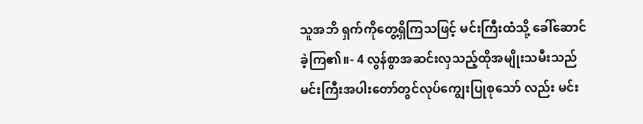သူအဘိ ရှက်ကိုတွေ့ရှိကြသဖြင့် မင်းကြီးထံသို့ ခေါ်ဆောင်ခဲ့ကြ၏။- 4 လွန်စွာအဆင်းလှသည့်ထိုအမျိုးသမီးသည် မင်းကြီးအပါးတော်တွင်လုပ်ကျွေးပြုစုသော် လည်း မင်း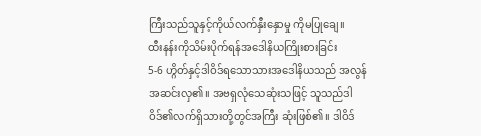ကြီးသည်သူနှင့်ကိုယ်လက်နှီးနှောမှု ကိုမပြုချေ။
ထီးနန်းကိုသိမ်းပိုက်ရန်အဒေါနိယကြိုးစားခြင်း
5-6 ဟ္ဂိတ်နှင့်ဒါဝိဒ်ရသောသားအဒေါနိယသည် အလွန်အဆင်းလှ၏။ အဗရှလုံသေဆုံးသဖြင့် သူသည်ဒါဝိဒ်၏လက်ရှိသားတို့တွင်အကြီး ဆုံးဖြစ်၏။ ဒါဝိဒ်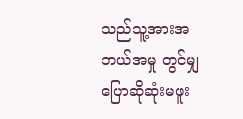သည်သူ့အားအဘယ်အမှု တွင်မျှပြောဆိုဆုံးမဖူး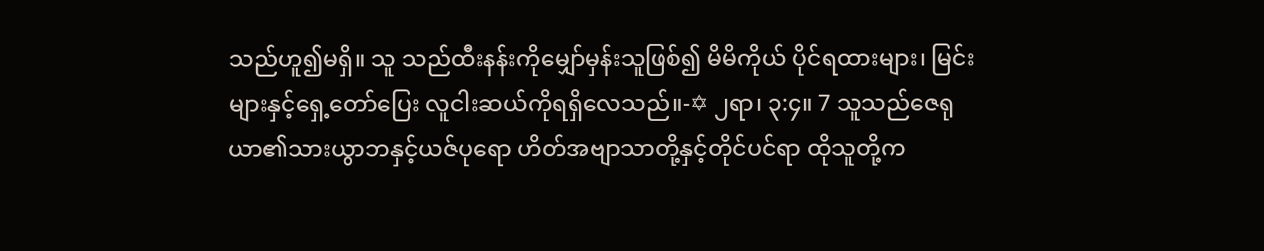သည်ဟူ၍မရှိ။ သူ သည်ထီးနန်းကိုမျှော်မှန်းသူဖြစ်၍ မိမိကိုယ် ပိုင်ရထားများ၊ မြင်းများနှင့်ရှေ့တော်ပြေး လူငါးဆယ်ကိုရရှိလေသည်။-✡ ၂ရာ၊ ၃:၄။ 7 သူသည်ဇေရုယာ၏သားယွာဘနှင့်ယဇ်ပုရော ဟိတ်အဗျာသာတို့နှင့်တိုင်ပင်ရာ ထိုသူတို့က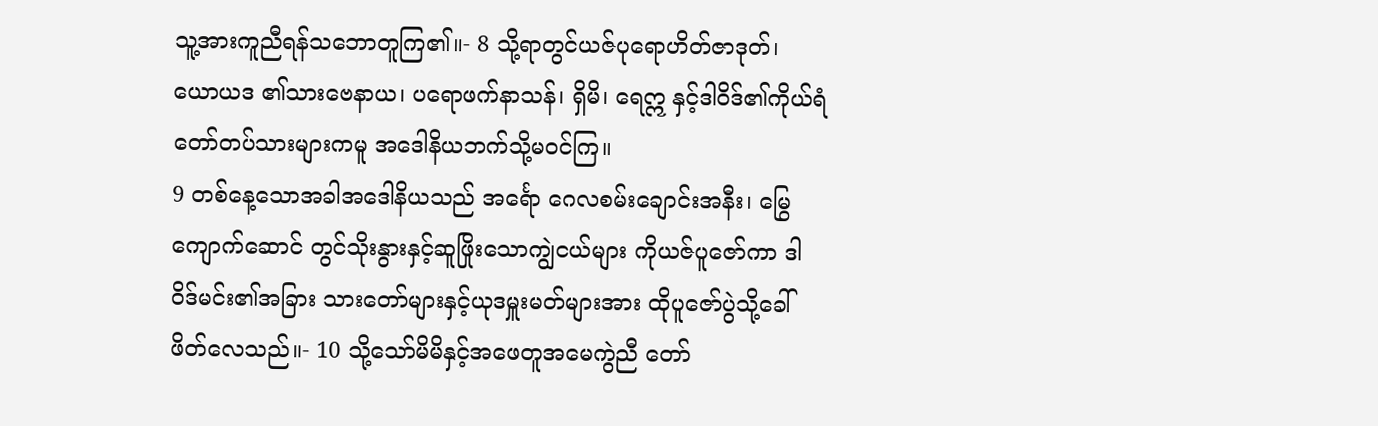သူ့အားကူညီရန်သဘောတူကြ၏။- 8 သို့ရာတွင်ယဇ်ပုရောဟိတ်ဇာဒုတ်၊ ယောယဒ ၏သားဗေနာယ၊ ပရောဖက်နာသန်၊ ရှိမိ၊ ရေဣ နှင့်ဒါဝိဒ်၏ကိုယ်ရံတော်တပ်သားများကမူ အဒေါနိယဘက်သို့မဝင်ကြ။
9 တစ်နေ့သောအခါအဒေါနိယသည် အင်္ရော ဂေလစမ်းချောင်းအနီး၊ မြွေကျောက်ဆောင် တွင်သိုးနွားနှင့်ဆူဖြိုးသောကျွဲငယ်များ ကိုယဇ်ပူဇော်ကာ ဒါဝိဒ်မင်း၏အခြား သားတော်များနှင့်ယုဒမှူးမတ်များအား ထိုပူဇော်ပွဲသို့ခေါ်ဖိတ်လေသည်။- 10 သို့သော်မိမိနှင့်အဖေတူအမေကွဲညီ တော်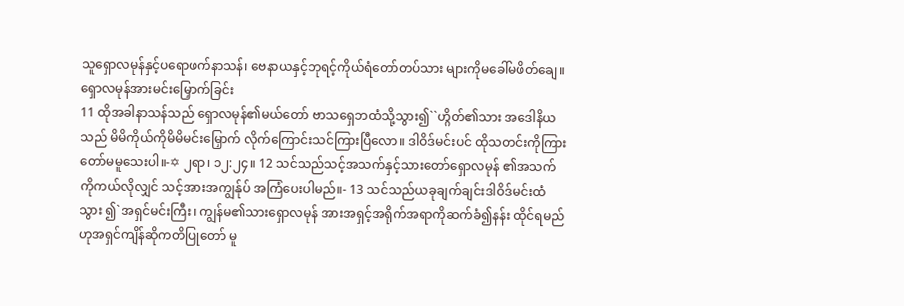သူရှောလမုန်နှင့်ပရောဖက်နာသန်၊ ဗေနာယနှင့်ဘုရင့်ကိုယ်ရံတော်တပ်သား များကိုမခေါ်မဖိတ်ချေ။
ရှောလမုန်အားမင်းမြှောက်ခြင်း
11 ထိုအခါနာသန်သည် ရှောလမုန်၏မယ်တော် ဗာသရှေဘထံသို့သွား၍``ဟ္ဂိတ်၏သား အဒေါနိယသည် မိမိကိုယ်ကိုမိမိမင်းမြှောက် လိုက်ကြောင်းသင်ကြားပြီလော။ ဒါဝိဒ်မင်းပင် ထိုသတင်းကိုကြားတော်မမူသေးပါ။-✡ ၂ရာ၊ ၁၂:၂၄။ 12 သင်သည်သင့်အသက်နှင့်သားတော်ရှောလမုန် ၏အသက်ကိုကယ်လိုလျှင် သင့်အားအကျွန်ုပ် အကြံပေးပါမည်။- 13 သင်သည်ယခုချက်ချင်းဒါဝိဒ်မင်းထံသွား ၍`အရှင်မင်းကြီး၊ ကျွန်မ၏သားရှောလမုန် အားအရှင့်အရိုက်အရာကိုဆက်ခံ၍နန်း ထိုင်ရမည်ဟုအရှင်ကျိန်ဆိုကတိပြုတော် မူ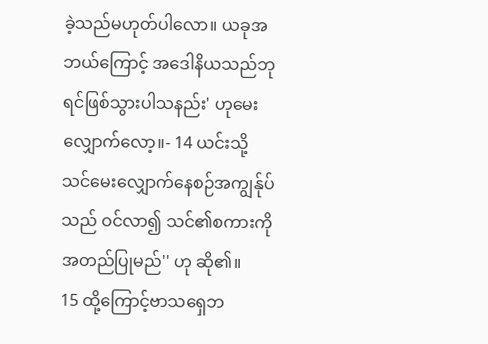ခဲ့သည်မဟုတ်ပါလော။ ယခုအဘယ်ကြောင့် အဒေါနိယသည်ဘုရင်ဖြစ်သွားပါသနည်း' ဟုမေးလျှောက်လော့။- 14 ယင်းသို့သင်မေးလျှောက်နေစဉ်အကျွန်ုပ်သည် ဝင်လာ၍ သင်၏စကားကိုအတည်ပြုမည်'' ဟု ဆို၏။
15 ထို့ကြောင့်ဗာသရှေဘ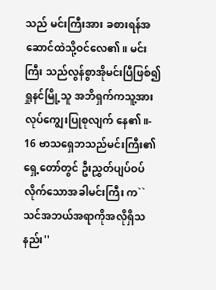သည် မင်းကြီးအား ခစားရန်အဆောင်ထဲသို့ဝင်လေ၏။ မင်းကြီး သည်လွန်စွာအိုမင်းပြီဖြစ်၍ ရှုနင်မြို့သူ အဘိရှက်ကသူ့အားလုပ်ကျွေးပြုစုလျက် နေ၏။- 16 ဗာသရှေဘသည်မင်းကြီး၏ရှေ့တော်တွင် ဦးညွှတ်ပျပ်ဝပ်လိုက်သောအခါမင်းကြီး က``သင်အဘယ်အရာကိုအလိုရှိသနည်း''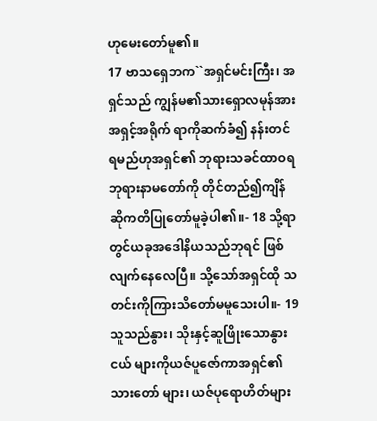ဟုမေးတော်မူ၏။
17 ဗာသရှေဘက``အရှင်မင်းကြီး၊ အရှင်သည် ကျွန်မ၏သားရှောလမုန်အားအရှင့်အရိုက် ရာကိုဆက်ခံ၍ နန်းတင်ရမည်ဟုအရှင်၏ ဘုရားသခင်ထာဝရဘုရားနာမတော်ကို တိုင်တည်၍ကျိန်ဆိုကတိပြုတော်မူခဲ့ပါ၏။- 18 သို့ရာတွင်ယခုအဒေါနိယသည်ဘုရင် ဖြစ်လျက်နေလေပြီ။ သို့သော်အရှင်ထို သတင်းကိုကြားသိတော်မမူသေးပါ။- 19 သူသည်နွား၊ သိုးနှင့်ဆူဖြိုးသောနွားငယ် များကိုယဇ်ပူဇော်ကာအရှင်၏သားတော် များ၊ ယဇ်ပုရောဟိတ်များ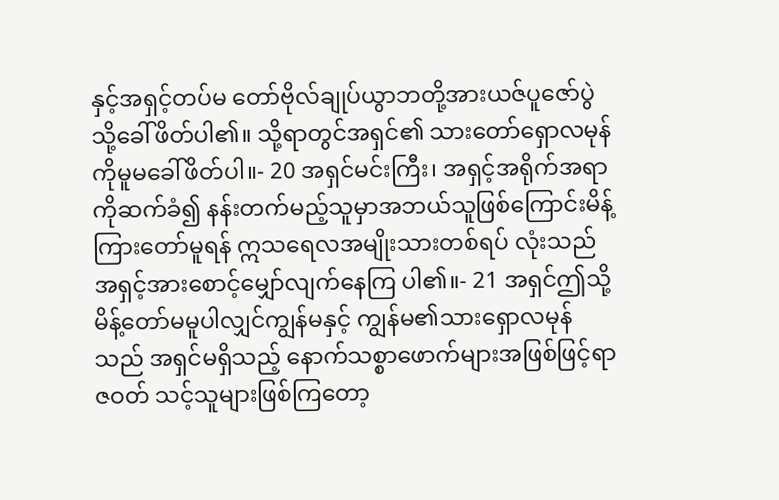နှင့်အရှင့်တပ်မ တော်ဗိုလ်ချုပ်ယွာဘတို့အားယဇ်ပူဇော်ပွဲ သို့ခေါ်ဖိတ်ပါ၏။ သို့ရာတွင်အရှင်၏ သားတော်ရှောလမုန်ကိုမူမခေါ်ဖိတ်ပါ။- 20 အရှင်မင်းကြီး၊ အရှင့်အရိုက်အရာကိုဆက်ခံ၍ နန်းတက်မည့်သူမှာအဘယ်သူဖြစ်ကြောင်းမိန့် ကြားတော်မူရန် ဣသရေလအမျိုးသားတစ်ရပ် လုံးသည်အရှင့်အားစောင့်မျှော်လျက်နေကြ ပါ၏။- 21 အရှင်ဤသို့မိန့်တော်မမူပါလျှင်ကျွန်မနှင့် ကျွန်မ၏သားရှောလမုန်သည် အရှင်မရှိသည့် နောက်သစ္စာဖောက်များအဖြစ်ဖြင့်ရာဇဝတ် သင့်သူများဖြစ်ကြတော့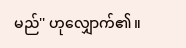မည်'' ဟုလျှောက်၏။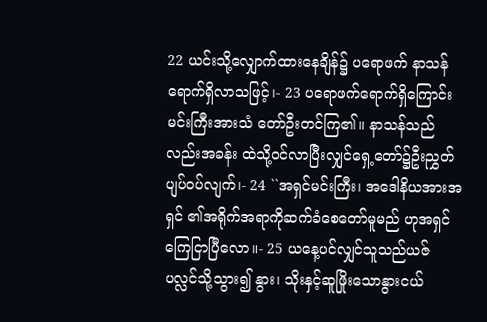22 ယင်းသို့လျှောက်ထားနေချိန်၌ ပရောဖက် နာသန်ရောက်ရှိလာသဖြင့်၊- 23 ပရောဖက်ရောက်ရှိကြောင်းမင်းကြီးအားသံ တော်ဦးတင်ကြ၏။ နာသန်သည်လည်းအခန်း ထဲသို့ဝင်လာပြီးလျှင်ရှေ့တော်၌ဦးညွှတ် ပျပ်ဝပ်လျက်၊- 24 ``အရှင်မင်းကြီး၊ အဒေါနိယအားအရှင် ၏အရိုက်အရာကိုဆက်ခံစေတော်မူမည် ဟုအရှင်ကြေငြာပြီလော။- 25 ယနေ့ပင်လျှင်သူသည်ယဇ်ပလ္လင်သို့သွား၍ နွား၊ သိုးနှင့်ဆူဖြိုးသောနွားငယ်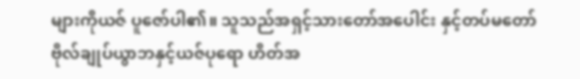များကိုယဇ် ပူဇော်ပါ၏။ သူသည်အရှင့်သားတော်အပေါင်း နှင့်တပ်မတော်ဗိုလ်ချုပ်ယွာဘနှင့်ယဇ်ပုရော ဟိတ်အ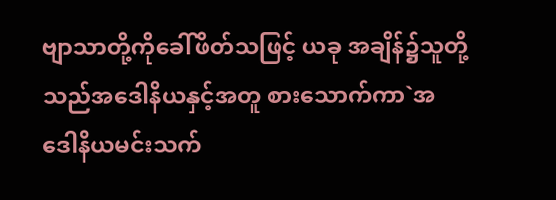ဗျာသာတို့ကိုခေါ်ဖိတ်သဖြင့် ယခု အချိန်၌သူတို့သည်အဒေါနိယနှင့်အတူ စားသောက်ကာ`အဒေါနိယမင်းသက်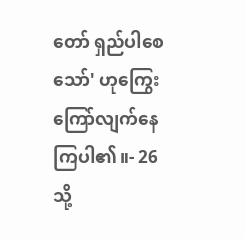တော် ရှည်ပါစေသော်' ဟုကြွေးကြော်လျက်နေ ကြပါ၏။- 26 သို့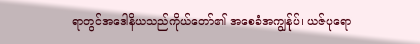ရာတွင်အဒေါနိယသည်ကိုယ်တော်၏ အစေခံအကျွန်ုပ်၊ ယဇ်ပုရော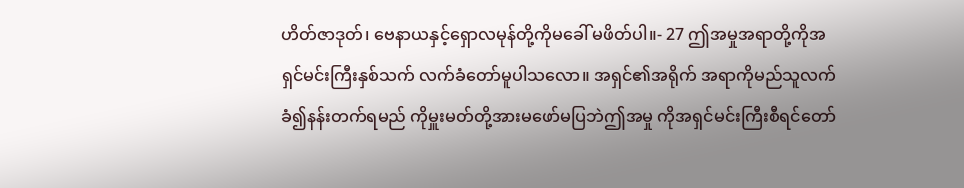ဟိတ်ဇာဒုတ်၊ ဗေနာယနှင့်ရှောလမုန်တို့ကိုမခေါ် မဖိတ်ပါ။- 27 ဤအမှုအရာတို့ကိုအရှင်မင်းကြီးနှစ်သက် လက်ခံတော်မူပါသလော။ အရှင်၏အရိုက် အရာကိုမည်သူလက်ခံ၍နန်းတက်ရမည် ကိုမှူးမတ်တို့အားမဖော်မပြဘဲဤအမှု ကိုအရှင်မင်းကြီးစီရင်တော်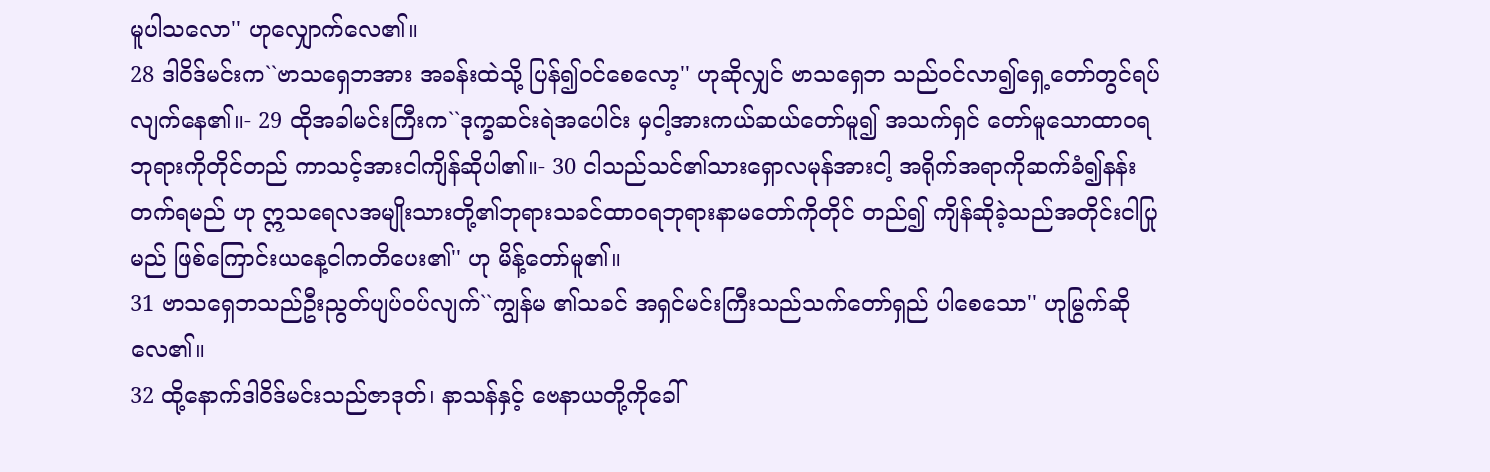မူပါသလော'' ဟုလျှောက်လေ၏။
28 ဒါဝိဒ်မင်းက``ဗာသရှေဘအား အခန်းထဲသို့ ပြန်၍ဝင်စေလော့'' ဟုဆိုလျှင် ဗာသရှေဘ သည်ဝင်လာ၍ရှေ့တော်တွင်ရပ်လျက်နေ၏။- 29 ထိုအခါမင်းကြီးက``ဒုက္ခဆင်းရဲအပေါင်း မှငါ့အားကယ်ဆယ်တော်မူ၍ အသက်ရှင် တော်မူသောထာဝရဘုရားကိုတိုင်တည် ကာသင့်အားငါကျိန်ဆိုပါ၏။- 30 ငါသည်သင်၏သားရှောလမုန်အားငါ့ အရိုက်အရာကိုဆက်ခံ၍နန်းတက်ရမည် ဟု ဣသရေလအမျိုးသားတို့၏ဘုရားသခင်ထာဝရဘုရားနာမတော်ကိုတိုင် တည်၍ ကျိန်ဆိုခဲ့သည်အတိုင်းငါပြုမည် ဖြစ်ကြောင်းယနေ့ငါကတိပေး၏'' ဟု မိန့်တော်မူ၏။
31 ဗာသရှေဘသည်ဦးညွတ်ပျပ်ဝပ်လျက်``ကျွန်မ ၏သခင် အရှင်မင်းကြီးသည်သက်တော်ရှည် ပါစေသော'' ဟုမြွက်ဆိုလေ၏။
32 ထို့နောက်ဒါဝိဒ်မင်းသည်ဇာဒုတ်၊ နာသန်နှင့် ဗေနာယတို့ကိုခေါ်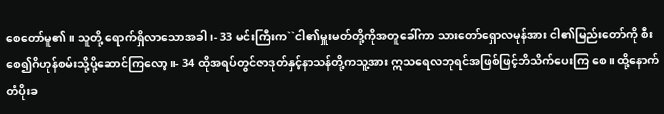စေတော်မူ၏။ သူတို့ ရောက်ရှိလာသောအခါ၊- 33 မင်းကြီးက``ငါ၏မှူးမတ်တို့ကိုအတူခေါ်ကာ သားတော်ရှောလမုန်အား ငါ၏မြည်းတော်ကို စီးစေ၍ဂိဟုန်စမ်းသို့ပို့ဆောင်ကြလော့။- 34 ထိုအရပ်တွင်ဇာဒုတ်နှင့်နာသန်တို့ကသူ့အား ဣသရေလဘုရင်အဖြစ်ဖြင့်ဘိသိက်ပေးကြ စေ။ ထို့နောက်တံပိုးခ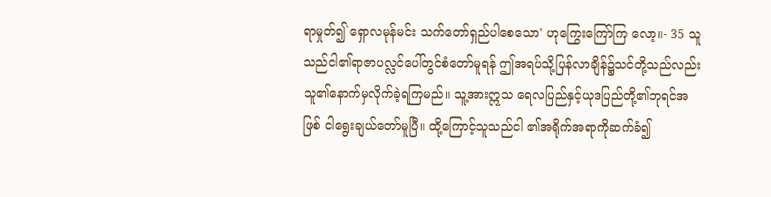ရာမှုတ်၍`ရှောလမုန်မင်း သက်တော်ရှည်ပါစေသော' ဟုကြွေးကြော်ကြ လော့။- 35 သူသည်ငါ၏ရာဇာပလ္လင်ပေါ်တွင်စံတော်မူရန် ဤအရပ်သို့ပြန်လာချိန်၌သင်တို့သည်လည်း သူ၏နောက်မှလိုက်ခဲ့ရကြမည်။ သူ့အားဣသ ရေလပြည်နှင့်ယုဒပြည်တို့၏ဘုရင်အဖြစ် ငါရွေးချယ်တော်မူပြီ။ ထို့ကြောင့်သူသည်ငါ ၏အရိုက်အရာကိုဆက်ခံ၍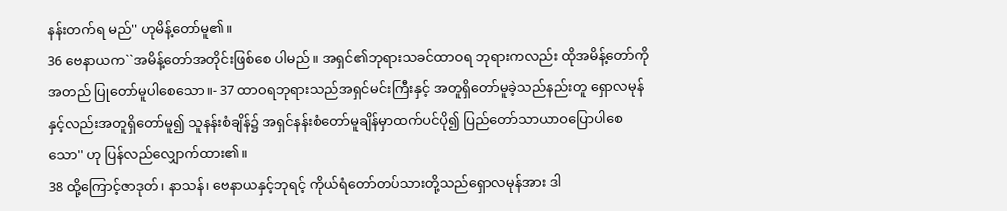နန်းတက်ရ မည်'' ဟုမိန့်တော်မူ၏။
36 ဗေနာယက``အမိန့်တော်အတိုင်းဖြစ်စေ ပါမည်။ အရှင်၏ဘုရားသခင်ထာဝရ ဘုရားကလည်း ထိုအမိန့်တော်ကိုအတည် ပြုတော်မူပါစေသော။- 37 ထာဝရဘုရားသည်အရှင်မင်းကြီးနှင့် အတူရှိတော်မူခဲ့သည်နည်းတူ ရှောလမုန် နှင့်လည်းအတူရှိတော်မူ၍ သူနန်းစံချိန်၌ အရှင်နန်းစံတော်မူချိန်မှာထက်ပင်ပို၍ ပြည်တော်သာယာဝပြောပါစေသော'' ဟု ပြန်လည်လျှောက်ထား၏။
38 ထို့ကြောင့်ဇာဒုတ်၊ နာသန်၊ ဗေနာယနှင့်ဘုရင့် ကိုယ်ရံတော်တပ်သားတို့သည်ရှောလမုန်အား ဒါ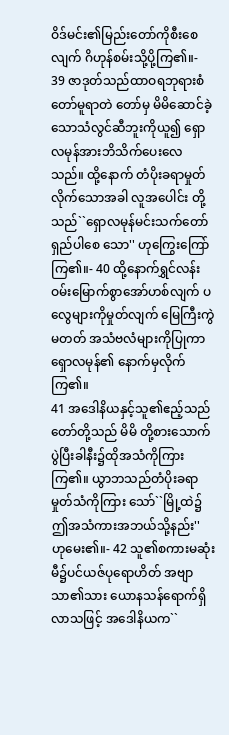ဝိဒ်မင်း၏မြည်းတော်ကိုစီးစေလျက် ဂိဟုန်စမ်းသို့ပို့ကြ၏။- 39 ဇာဒုတ်သည်ထာဝရဘုရားစံတော်မူရာတဲ တော်မှ မိမိဆောင်ခဲ့သောသံလွင်ဆီဘူးကိုယူ၍ ရှောလမုန်အားဘိသိက်ပေးလေသည်။ ထို့နောက် တံပိုးခရာမှုတ်လိုက်သောအခါ လူအပေါင်း တို့သည်``ရှောလမုန်မင်းသက်တော်ရှည်ပါစေ သော'' ဟုကြွေးကြော်ကြ၏။- 40 ထို့နောက်ရွှင်လန်းဝမ်းမြောက်စွာအော်ဟစ်လျက် ပလွေများကိုမှုတ်လျက် မြေကြီးကွဲမတတ် အသံဗလံများကိုပြုကာရှောလမုန်၏ နောက်မှလိုက်ကြ၏။
41 အဒေါနိယနှင့်သူ၏ဧည့်သည်တော်တို့သည် မိမိ တို့စားသောက်ပွဲပြီးခါနီး၌ထိုအသံကိုကြား ကြ၏။ ယွာဘသည်တံပိုးခရာမှုတ်သံကိုကြား သော်``မြို့ထဲ၌ဤအသံကားအဘယ်သို့နည်း'' ဟုမေး၏။- 42 သူ၏စကားမဆုံးမီ၌ပင်ယဇ်ပုရောဟိတ် အဗျာသာ၏သား ယောနသန်ရောက်ရှိလာသဖြင့် အဒေါနိယက``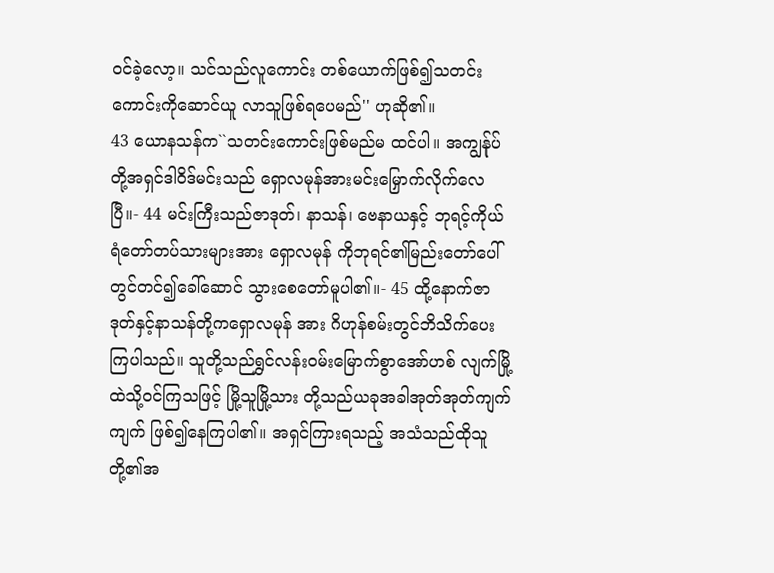ဝင်ခဲ့လော့။ သင်သည်လူကောင်း တစ်ယောက်ဖြစ်၍သတင်းကောင်းကိုဆောင်ယူ လာသူဖြစ်ရပေမည်'' ဟုဆို၏။
43 ယောနသန်က``သတင်းကောင်းဖြစ်မည်မ ထင်ပါ။ အကျွန်ုပ်တို့အရှင်ဒါဝိဒ်မင်းသည် ရှောလမုန်အားမင်းမြှောက်လိုက်လေပြီ။- 44 မင်းကြီးသည်ဇာဒုတ်၊ နာသန်၊ ဗေနာယနှင့် ဘုရင့်ကိုယ်ရံတော်တပ်သားများအား ရှောလမုန် ကိုဘုရင်၏မြည်းတော်ပေါ်တွင်တင်၍ခေါ်ဆောင် သွားစေတော်မူပါ၏။- 45 ထို့နောက်ဇာဒုတ်နှင့်နာသန်တို့ကရှောလမုန် အား ဂိဟုန်စမ်းတွင်ဘိသိက်ပေးကြပါသည်။ သူတို့သည်ရွှင်လန်းဝမ်းမြောက်စွာအော်ဟစ် လျက်မြို့ထဲသို့ဝင်ကြသဖြင့် မြို့သူမြို့သား တို့သည်ယခုအခါအုတ်အုတ်ကျက်ကျက် ဖြစ်၍နေကြပါ၏။ အရှင်ကြားရသည့် အသံသည်ထိုသူတို့၏အ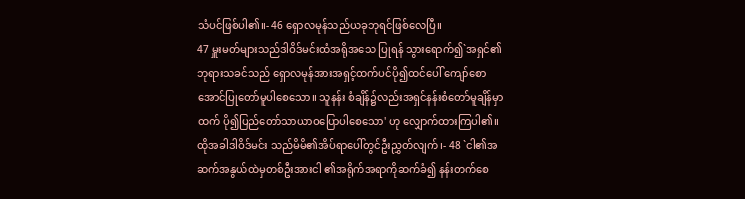သံပင်ဖြစ်ပါ၏။- 46 ရှောလမုန်သည်ယခုဘုရင်ဖြစ်လေပြီ။
47 မှူးမတ်များသည်ဒါဝိဒ်မင်းထံအရိုအသေ ပြုရန် သွားရောက်၍`အရှင်၏ဘုရားသခင်သည် ရှောလမုန်အားအရှင့်ထက်ပင်ပို၍ထင်ပေါ် ကျော်စောအောင်ပြုတော်မူပါစေသော။ သူနန်း စံချိန်၌လည်းအရှင်နန်းစံတော်မူချိန်မှာထက် ပို၍ပြည်တော်သာယာဝပြောပါစေသော' ဟု လျှောက်ထားကြပါ၏။ ထိုအခါဒါဝိဒ်မင်း သည်မိမိ၏အိပ်ရာပေါ်တွင်ဦးညွှတ်လျက်၊- 48 `ငါ၏အဆက်အနွယ်ထဲမှတစ်ဦးအားငါ ၏အရိုက်အရာကိုဆက်ခံ၍ နန်းတက်စေ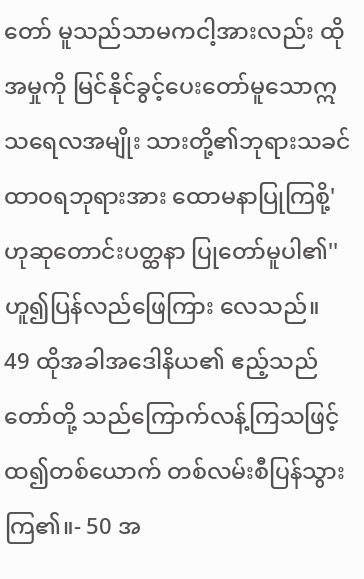တော် မူသည်သာမကငါ့အားလည်း ထိုအမှုကို မြင်နိုင်ခွင့်ပေးတော်မူသောဣသရေလအမျိုး သားတို့၏ဘုရားသခင်ထာဝရဘုရားအား ထောမနာပြုကြစို့' ဟုဆုတောင်းပတ္ထနာ ပြုတော်မူပါ၏'' ဟူ၍ပြန်လည်ဖြေကြား လေသည်။
49 ထိုအခါအဒေါနိယ၏ ဧည့်သည်တော်တို့ သည်ကြောက်လန့်ကြသဖြင့် ထ၍တစ်ယောက် တစ်လမ်းစီပြန်သွားကြ၏။- 50 အ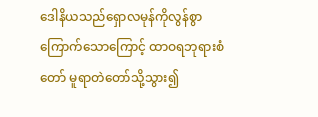ဒေါနိယသည်ရှောလမုန်ကိုလွန်စွာ ကြောက်သောကြောင့် ထာဝရဘုရားစံတော် မူရာတဲတော်သို့သွား၍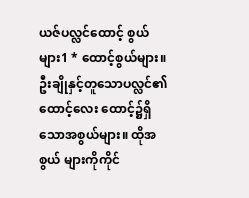ယဇ်ပလ္လင်ထောင့် စွယ်များ1 * ထောင့်စွယ်များ။ ဦးချိုနှင့်တူသောပလ္လင်၏ထောင့်လေး ထောင့်၌ရှိသောအစွယ်များ။ ထိုအစွယ် များကိုကိုင်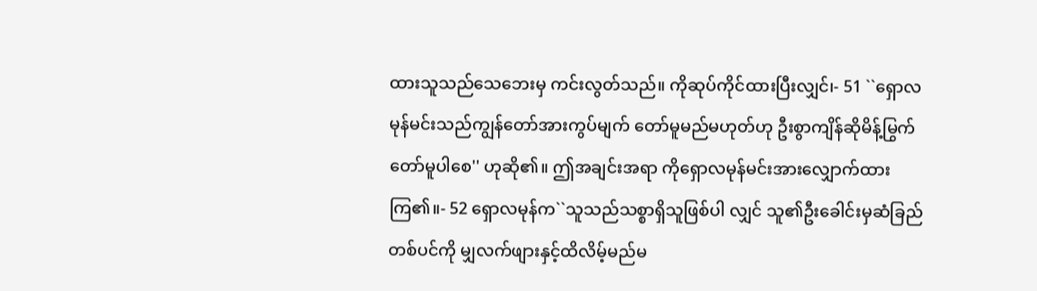ထားသူသည်သေဘေးမှ ကင်းလွတ်သည်။ ကိုဆုပ်ကိုင်ထားပြီးလျှင်၊- 51 ``ရှောလမုန်မင်းသည်ကျွန်တော်အားကွပ်မျက် တော်မူမည်မဟုတ်ဟု ဦးစွာကျိန်ဆိုမိန့်မြွက် တော်မူပါစေ'' ဟုဆို၏။ ဤအချင်းအရာ ကိုရှောလမုန်မင်းအားလျှောက်ထားကြ၏။- 52 ရှောလမုန်က``သူသည်သစ္စာရှိသူဖြစ်ပါ လျှင် သူ၏ဦးခေါင်းမှဆံခြည်တစ်ပင်ကို မျှလက်ဖျားနှင့်ထိလိမ့်မည်မ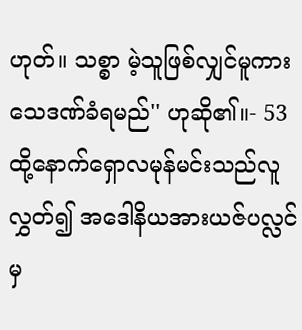ဟုတ်။ သစ္စာ မဲ့သူဖြစ်လျှင်မူကားသေဒဏ်ခံရမည်'' ဟုဆို၏။- 53 ထို့နောက်ရှောလမုန်မင်းသည်လူလွှတ်၍ အဒေါနိယအားယဇ်ပလ္လင်မှ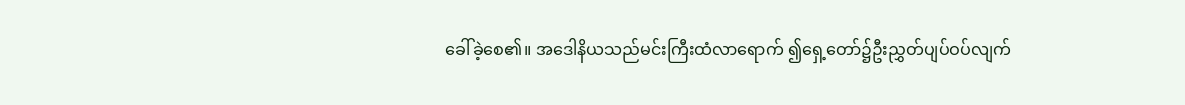ခေါ်ခဲ့စေ၏။ အဒေါနိယသည်မင်းကြီးထံလာရောက် ၍ရှေ့တော်၌ဦးညွှတ်ပျပ်ဝပ်လျက်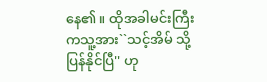နေ၏။ ထိုအခါမင်းကြီးကသူ့အား``သင့်အိမ် သို့ပြန်နိုင်ပြီ'' ဟု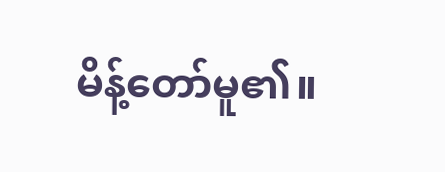မိန့်တော်မူ၏။